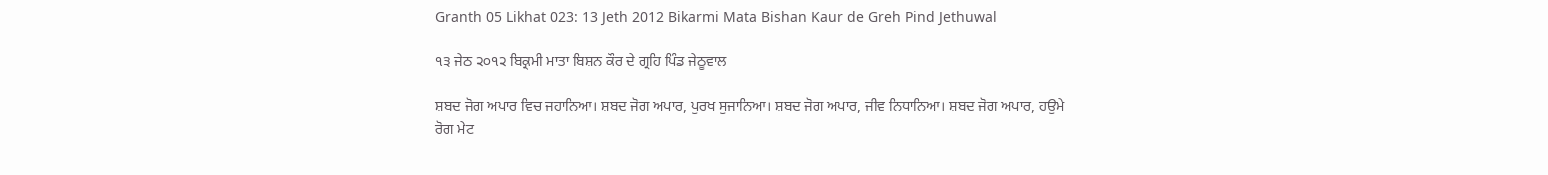Granth 05 Likhat 023: 13 Jeth 2012 Bikarmi Mata Bishan Kaur de Greh Pind Jethuwal

੧੩ ਜੇਠ ੨੦੧੨ ਬਿਕ੍ਰਮੀ ਮਾਤਾ ਬਿਸ਼ਨ ਕੌਰ ਦੇ ਗ੍ਰਹਿ ਪਿੰਡ ਜੇਠੂਵਾਲ

ਸ਼ਬਦ ਜੋਗ ਅਪਾਰ ਵਿਚ ਜਹਾਨਿਆ। ਸ਼ਬਦ ਜੋਗ ਅਪਾਰ, ਪੁਰਖ ਸੁਜਾਨਿਆ। ਸ਼ਬਦ ਜੋਗ ਅਪਾਰ, ਜੀਵ ਨਿਧਾਨਿਆ। ਸ਼ਬਦ ਜੋਗ ਅਪਾਰ, ਹਉਮੇ ਰੋਗ ਮੇਟ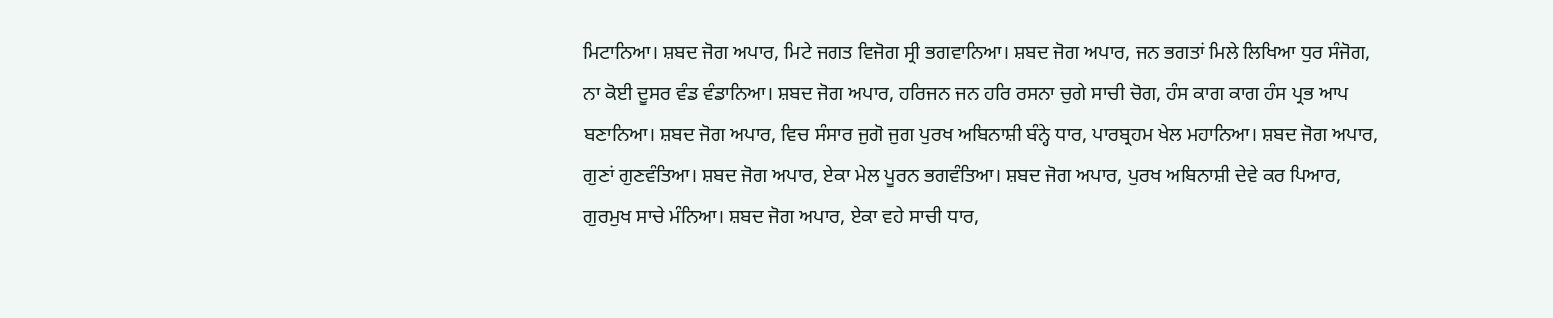ਮਿਟਾਨਿਆ। ਸ਼ਬਦ ਜੋਗ ਅਪਾਰ, ਮਿਟੇ ਜਗਤ ਵਿਜੋਗ ਸ੍ਰੀ ਭਗਵਾਨਿਆ। ਸ਼ਬਦ ਜੋਗ ਅਪਾਰ, ਜਨ ਭਗਤਾਂ ਮਿਲੇ ਲਿਖਿਆ ਧੁਰ ਸੰਜੋਗ, ਨਾ ਕੋਈ ਦੂਸਰ ਵੰਡ ਵੰਡਾਨਿਆ। ਸ਼ਬਦ ਜੋਗ ਅਪਾਰ, ਹਰਿਜਨ ਜਨ ਹਰਿ ਰਸਨਾ ਚੁਗੇ ਸਾਚੀ ਚੋਗ, ਹੰਸ ਕਾਗ ਕਾਗ ਹੰਸ ਪ੍ਰਭ ਆਪ ਬਣਾਨਿਆ। ਸ਼ਬਦ ਜੋਗ ਅਪਾਰ, ਵਿਚ ਸੰਸਾਰ ਜੁਗੋ ਜੁਗ ਪੁਰਖ ਅਬਿਨਾਸ਼ੀ ਬੰਨ੍ਹੇ ਧਾਰ, ਪਾਰਬ੍ਰਹਮ ਖੇਲ ਮਹਾਨਿਆ। ਸ਼ਬਦ ਜੋਗ ਅਪਾਰ, ਗੁਣਾਂ ਗੁਣਵੰਤਿਆ। ਸ਼ਬਦ ਜੋਗ ਅਪਾਰ, ਏਕਾ ਮੇਲ ਪੂਰਨ ਭਗਵੰਤਿਆ। ਸ਼ਬਦ ਜੋਗ ਅਪਾਰ, ਪੁਰਖ ਅਬਿਨਾਸ਼ੀ ਦੇਵੇ ਕਰ ਪਿਆਰ, ਗੁਰਮੁਖ ਸਾਚੇ ਮੰਨਿਆ। ਸ਼ਬਦ ਜੋਗ ਅਪਾਰ, ਏਕਾ ਵਹੇ ਸਾਚੀ ਧਾਰ,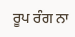ਰੂਪ ਰੰਗ ਨਾ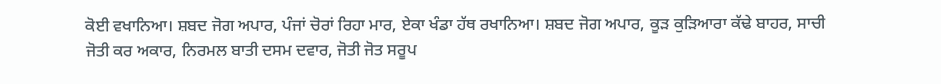ਕੋਈ ਵਖਾਨਿਆ। ਸ਼ਬਦ ਜੋਗ ਅਪਾਰ, ਪੰਜਾਂ ਚੋਰਾਂ ਰਿਹਾ ਮਾਰ, ਏਕਾ ਖੰਡਾ ਹੱਥ ਰਖਾਨਿਆ। ਸ਼ਬਦ ਜੋਗ ਅਪਾਰ, ਕੂੜ ਕੁੜਿਆਰਾ ਕੱਢੇ ਬਾਹਰ, ਸਾਚੀ ਜੋਤੀ ਕਰ ਅਕਾਰ, ਨਿਰਮਲ ਬਾਤੀ ਦਸਮ ਦਵਾਰ, ਜੋਤੀ ਜੋਤ ਸਰੂਪ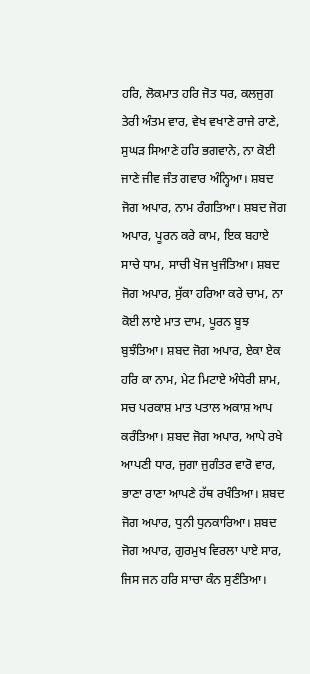ਹਰਿ, ਲੋਕਮਾਤ ਹਰਿ ਜੋਤ ਧਰ, ਕਲਜੁਗ ਤੇਰੀ ਅੰਤਮ ਵਾਰ, ਵੇਖ ਵਖਾਣੇ ਰਾਜੇ ਰਾਣੇ, ਸੁਘੜ ਸਿਆਣੇ ਹਰਿ ਭਗਵਾਨੇ, ਨਾ ਕੋਈ ਜਾਣੇ ਜੀਵ ਜੰਤ ਗਵਾਰ ਅੰਨ੍ਹਿਆ। ਸ਼ਬਦ ਜੋਗ ਅਪਾਰ, ਨਾਮ ਰੰਗਤਿਆ। ਸ਼ਬਦ ਜੋਗ ਅਪਾਰ, ਪੂਰਨ ਕਰੇ ਕਾਮ, ਇਕ ਬਹਾਏ ਸਾਚੇ ਧਾਮ, ਸਾਚੀ ਖੋਜ ਖੁਜੰਤਿਆ। ਸ਼ਬਦ ਜੋਗ ਅਪਾਰ, ਸੁੱਕਾ ਹਰਿਆ ਕਰੇ ਚਾਮ, ਨਾ ਕੋਈ ਲਾਏ ਮਾਤ ਦਾਮ, ਪੂਰਨ ਬੂਝ ਬੁਝੰਤਿਆ। ਸ਼ਬਦ ਜੋਗ ਅਪਾਰ, ਏਕਾ ਏਕ ਹਰਿ ਕਾ ਨਾਮ, ਮੇਟ ਮਿਟਾਏ ਅੰਧੇਰੀ ਸ਼ਾਮ, ਸਚ ਪਰਕਾਸ਼ ਮਾਤ ਪਤਾਲ ਅਕਾਸ਼ ਆਪ ਕਰੰਤਿਆ। ਸ਼ਬਦ ਜੋਗ ਅਪਾਰ, ਆਪੇ ਰਖੇ ਆਪਣੀ ਧਾਰ, ਜੁਗਾ ਜੁਗੰਤਰ ਵਾਰੋ ਵਾਰ, ਭਾਣਾ ਰਾਣਾ ਆਪਣੇ ਹੱਥ ਰਖੰਤਿਆ। ਸ਼ਬਦ ਜੋਗ ਅਪਾਰ, ਧੁਨੀ ਧੁਨਕਾਰਿਆ। ਸ਼ਬਦ ਜੋਗ ਅਪਾਰ, ਗੁਰਮੁਖ ਵਿਰਲਾ ਪਾਏ ਸਾਰ, ਜਿਸ ਜਨ ਹਰਿ ਸਾਚਾ ਕੰਨ ਸੁਣੰਤਿਆ।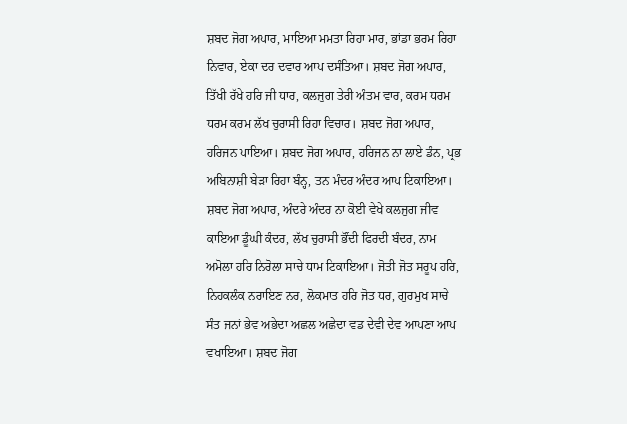ਸ਼ਬਦ ਜੋਗ ਅਪਾਰ, ਮਾਇਆ ਮਮਤਾ ਰਿਹਾ ਮਾਰ, ਭਾਂਡਾ ਭਰਮ ਰਿਹਾ ਨਿਵਾਰ, ਏਕਾ ਦਰ ਦਵਾਰ ਆਪ ਦਸੰਤਿਆ। ਸ਼ਬਦ ਜੋਗ ਅਪਾਰ, ਤਿੱਖੀ ਰੱਖੇ ਹਰਿ ਜੀ ਧਾਰ, ਕਲਜੁਗ ਤੇਰੀ ਅੰਤਮ ਵਾਰ, ਕਰਮ ਧਰਮ ਧਰਮ ਕਰਮ ਲੱਖ ਚੁਰਾਸੀ ਰਿਹਾ ਵਿਚਾਰ। ਸ਼ਬਦ ਜੋਗ ਅਪਾਰ, ਹਰਿਜਨ ਪਾਇਆ। ਸ਼ਬਦ ਜੋਗ ਅਪਾਰ, ਹਰਿਜਨ ਨਾ ਲਾਏ ਡੰਨ, ਪ੍ਰਭ ਅਬਿਨਾਸ਼ੀ ਬੇੜਾ ਰਿਹਾ ਬੰਨ੍ਹ, ਤਨ ਮੰਦਰ ਅੰਦਰ ਆਪ ਟਿਕਾਇਆ। ਸ਼ਬਦ ਜੋਗ ਅਪਾਰ, ਅੰਦਰੇ ਅੰਦਰ ਨਾ ਕੋਈ ਵੇਖੇ ਕਲਜੁਗ ਜੀਵ ਕਾਇਆ ਡੂੰਘੀ ਕੰਦਰ, ਲੱਖ ਚੁਰਾਸੀ ਭੌਂਦੀ ਫਿਰਦੀ ਬੰਦਰ, ਨਾਮ ਅਮੋਲਾ ਹਰਿ ਨਿਰੋਲਾ ਸਾਚੇ ਧਾਮ ਟਿਕਾਇਆ। ਜੋਤੀ ਜੋਤ ਸਰੂਪ ਹਰਿ, ਨਿਹਕਲੰਕ ਨਰਾਇਣ ਨਰ, ਲੋਕਮਾਤ ਹਰਿ ਜੋਤ ਧਰ, ਗੁਰਮੁਖ ਸਾਚੇ ਸੰਤ ਜਨਾਂ ਭੇਵ ਅਭੇਦਾ ਅਛਲ ਅਛੇਦਾ ਵਡ ਦੇਵੀ ਦੇਵ ਆਪਣਾ ਆਪ ਵਖਾਇਆ। ਸ਼ਬਦ ਜੋਗ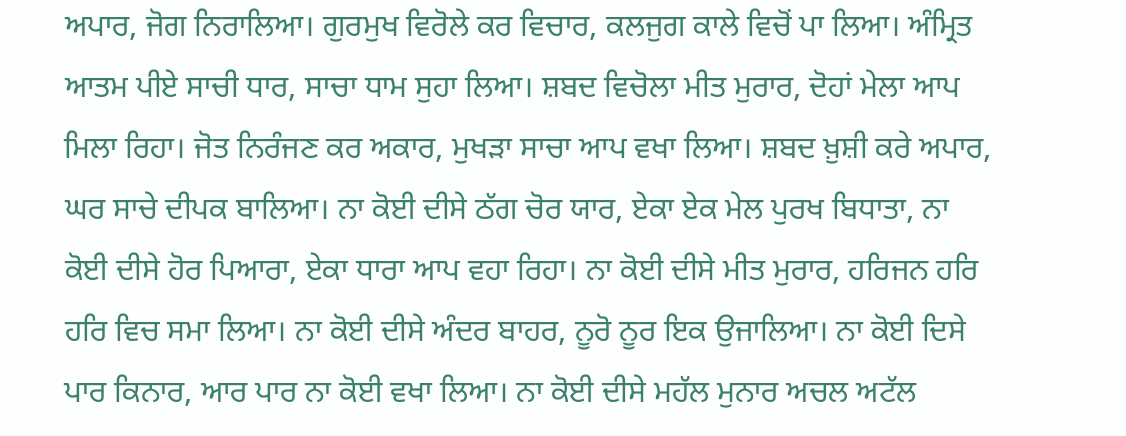ਅਪਾਰ, ਜੋਗ ਨਿਰਾਲਿਆ। ਗੁਰਮੁਖ ਵਿਰੋਲੇ ਕਰ ਵਿਚਾਰ, ਕਲਜੁਗ ਕਾਲੇ ਵਿਚੋਂ ਪਾ ਲਿਆ। ਅੰਮ੍ਰਿਤ ਆਤਮ ਪੀਏ ਸਾਚੀ ਧਾਰ, ਸਾਚਾ ਧਾਮ ਸੁਹਾ ਲਿਆ। ਸ਼ਬਦ ਵਿਚੋਲਾ ਮੀਤ ਮੁਰਾਰ, ਦੋਹਾਂ ਮੇਲਾ ਆਪ ਮਿਲਾ ਰਿਹਾ। ਜੋਤ ਨਿਰੰਜਣ ਕਰ ਅਕਾਰ, ਮੁਖੜਾ ਸਾਚਾ ਆਪ ਵਖਾ ਲਿਆ। ਸ਼ਬਦ ਖ਼ੁਸ਼ੀ ਕਰੇ ਅਪਾਰ, ਘਰ ਸਾਚੇ ਦੀਪਕ ਬਾਲਿਆ। ਨਾ ਕੋਈ ਦੀਸੇ ਠੱਗ ਚੋਰ ਯਾਰ, ਏਕਾ ਏਕ ਮੇਲ ਪੁਰਖ ਬਿਧਾਤਾ, ਨਾ ਕੋਈ ਦੀਸੇ ਹੋਰ ਪਿਆਰਾ, ਏਕਾ ਧਾਰਾ ਆਪ ਵਹਾ ਰਿਹਾ। ਨਾ ਕੋਈ ਦੀਸੇ ਮੀਤ ਮੁਰਾਰ, ਹਰਿਜਨ ਹਰਿ ਹਰਿ ਵਿਚ ਸਮਾ ਲਿਆ। ਨਾ ਕੋਈ ਦੀਸੇ ਅੰਦਰ ਬਾਹਰ, ਨੂਰੋ ਨੂਰ ਇਕ ਉਜਾਲਿਆ। ਨਾ ਕੋਈ ਦਿਸੇ ਪਾਰ ਕਿਨਾਰ, ਆਰ ਪਾਰ ਨਾ ਕੋਈ ਵਖਾ ਲਿਆ। ਨਾ ਕੋਈ ਦੀਸੇ ਮਹੱਲ ਮੁਨਾਰ ਅਚਲ ਅਟੱਲ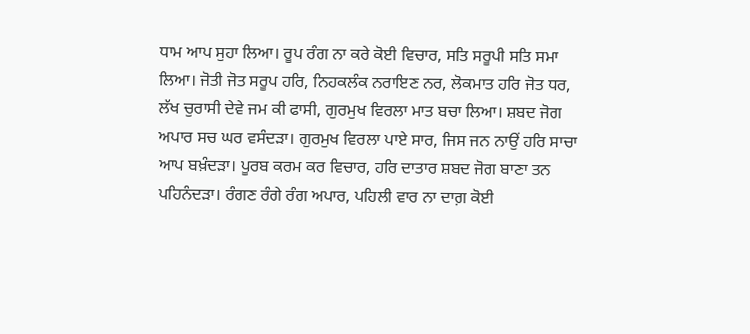ਧਾਮ ਆਪ ਸੁਹਾ ਲਿਆ। ਰੂਪ ਰੰਗ ਨਾ ਕਰੇ ਕੋਈ ਵਿਚਾਰ, ਸਤਿ ਸਰੂਪੀ ਸਤਿ ਸਮਾ ਲਿਆ। ਜੋਤੀ ਜੋਤ ਸਰੂਪ ਹਰਿ, ਨਿਹਕਲੰਕ ਨਰਾਇਣ ਨਰ, ਲੋਕਮਾਤ ਹਰਿ ਜੋਤ ਧਰ, ਲੱਖ ਚੁਰਾਸੀ ਦੇਵੇ ਜਮ ਕੀ ਫਾਸੀ, ਗੁਰਮੁਖ ਵਿਰਲਾ ਮਾਤ ਬਚਾ ਲਿਆ। ਸ਼ਬਦ ਜੋਗ ਅਪਾਰ ਸਚ ਘਰ ਵਸੰਦੜਾ। ਗੁਰਮੁਖ ਵਿਰਲਾ ਪਾਏ ਸਾਰ, ਜਿਸ ਜਨ ਨਾਉਂ ਹਰਿ ਸਾਚਾ ਆਪ ਬਖ਼ੰਦੜਾ। ਪੂਰਬ ਕਰਮ ਕਰ ਵਿਚਾਰ, ਹਰਿ ਦਾਤਾਰ ਸ਼ਬਦ ਜੋਗ ਬਾਣਾ ਤਨ ਪਹਿਨੰਦੜਾ। ਰੰਗਣ ਰੰਗੇ ਰੰਗ ਅਪਾਰ, ਪਹਿਲੀ ਵਾਰ ਨਾ ਦਾਗ਼ ਕੋਈ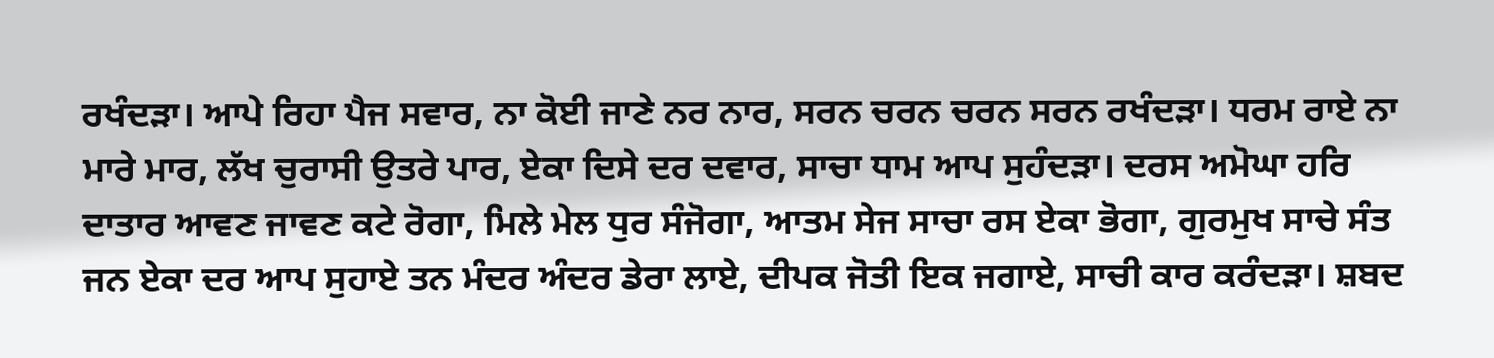ਰਖੰਦੜਾ। ਆਪੇ ਰਿਹਾ ਪੈਜ ਸਵਾਰ, ਨਾ ਕੋਈ ਜਾਣੇ ਨਰ ਨਾਰ, ਸਰਨ ਚਰਨ ਚਰਨ ਸਰਨ ਰਖੰਦੜਾ। ਧਰਮ ਰਾਏ ਨਾ ਮਾਰੇ ਮਾਰ, ਲੱਖ ਚੁਰਾਸੀ ਉਤਰੇ ਪਾਰ, ਏਕਾ ਦਿਸੇ ਦਰ ਦਵਾਰ, ਸਾਚਾ ਧਾਮ ਆਪ ਸੁਹੰਦੜਾ। ਦਰਸ ਅਮੋਘਾ ਹਰਿ ਦਾਤਾਰ ਆਵਣ ਜਾਵਣ ਕਟੇ ਰੋਗਾ, ਮਿਲੇ ਮੇਲ ਧੁਰ ਸੰਜੋਗਾ, ਆਤਮ ਸੇਜ ਸਾਚਾ ਰਸ ਏਕਾ ਭੋਗਾ, ਗੁਰਮੁਖ ਸਾਚੇ ਸੰਤ ਜਨ ਏਕਾ ਦਰ ਆਪ ਸੁਹਾਏ ਤਨ ਮੰਦਰ ਅੰਦਰ ਡੇਰਾ ਲਾਏ, ਦੀਪਕ ਜੋਤੀ ਇਕ ਜਗਾਏ, ਸਾਚੀ ਕਾਰ ਕਰੰਦੜਾ। ਸ਼ਬਦ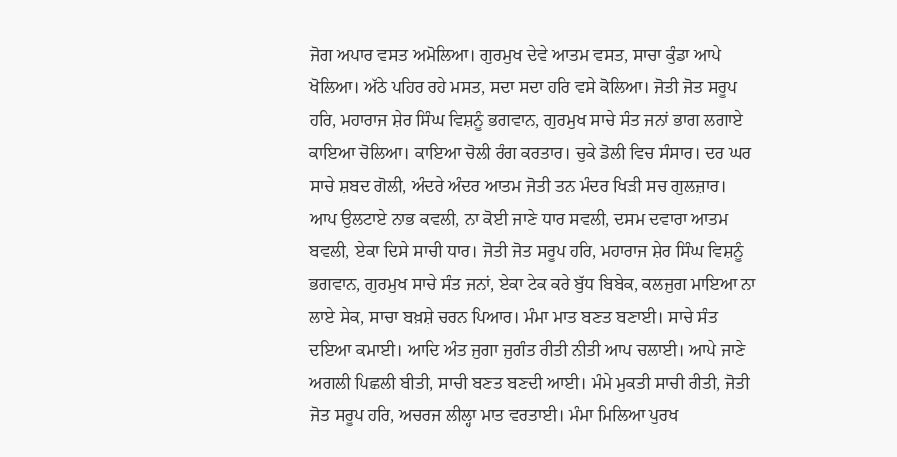ਜੋਗ ਅਪਾਰ ਵਸਤ ਅਮੋਲਿਆ। ਗੁਰਮੁਖ ਦੇਵੇ ਆਤਮ ਵਸਤ, ਸਾਚਾ ਕੁੰਡਾ ਆਪੇ ਖੋਲਿਆ। ਅੱਠੇ ਪਹਿਰ ਰਹੇ ਮਸਤ, ਸਦਾ ਸਦਾ ਹਰਿ ਵਸੇ ਕੋਲਿਆ। ਜੋਤੀ ਜੋਤ ਸਰੂਪ ਹਰਿ, ਮਹਾਰਾਜ ਸ਼ੇਰ ਸਿੰਘ ਵਿਸ਼ਨੂੰ ਭਗਵਾਨ, ਗੁਰਮੁਖ ਸਾਚੇ ਸੰਤ ਜਨਾਂ ਭਾਗ ਲਗਾਏ ਕਾਇਆ ਚੋਲਿਆ। ਕਾਇਆ ਚੋਲੀ ਰੰਗ ਕਰਤਾਰ। ਚੁਕੇ ਡੋਲੀ ਵਿਚ ਸੰਸਾਰ। ਦਰ ਘਰ ਸਾਚੇ ਸ਼ਬਦ ਗੋਲੀ, ਅੰਦਰੇ ਅੰਦਰ ਆਤਮ ਜੋਤੀ ਤਨ ਮੰਦਰ ਖਿੜੀ ਸਚ ਗੁਲਜ਼ਾਰ। ਆਪ ਉਲਟਾਏ ਨਾਭ ਕਵਲੀ, ਨਾ ਕੋਈ ਜਾਣੇ ਧਾਰ ਸਵਲੀ, ਦਸਮ ਦਵਾਰਾ ਆਤਮ ਬਵਲੀ, ਏਕਾ ਦਿਸੇ ਸਾਚੀ ਧਾਰ। ਜੋਤੀ ਜੋਤ ਸਰੂਪ ਹਰਿ, ਮਹਾਰਾਜ ਸ਼ੇਰ ਸਿੰਘ ਵਿਸ਼ਨੂੰ ਭਗਵਾਨ, ਗੁਰਮੁਖ ਸਾਚੇ ਸੰਤ ਜਨਾਂ, ਏਕਾ ਟੇਕ ਕਰੇ ਬੁੱਧ ਬਿਬੇਕ, ਕਲਜੁਗ ਮਾਇਆ ਨਾ ਲਾਏ ਸੇਕ, ਸਾਚਾ ਬਖ਼ਸ਼ੇ ਚਰਨ ਪਿਆਰ। ਮੰਮਾ ਮਾਤ ਬਣਤ ਬਣਾਈ। ਸਾਚੇ ਸੰਤ ਦਇਆ ਕਮਾਈ। ਆਦਿ ਅੰਤ ਜੁਗਾ ਜੁਗੰਤ ਰੀਤੀ ਨੀਤੀ ਆਪ ਚਲਾਈ। ਆਪੇ ਜਾਣੇ ਅਗਲੀ ਪਿਛਲੀ ਬੀਤੀ, ਸਾਚੀ ਬਣਤ ਬਣਦੀ ਆਈ। ਮੰਮੇ ਮੁਕਤੀ ਸਾਚੀ ਰੀਤੀ, ਜੋਤੀ ਜੋਤ ਸਰੂਪ ਹਰਿ, ਅਚਰਜ ਲੀਲ੍ਹਾ ਮਾਤ ਵਰਤਾਈ। ਮੰਮਾ ਮਿਲਿਆ ਪੁਰਖ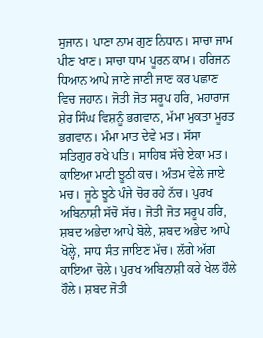ਸੁਜਾਨ। ਪਾਣਾ ਨਾਮ ਗੁਣ ਨਿਧਾਨ। ਸਾਚਾ ਜਾਮ ਪੀਣ ਖਾਣ। ਸਾਚਾ ਧਾਮ ਪੂਰਨ ਕਾਮ। ਹਰਿਜਨ ਧਿਆਨ ਆਪੇ ਜਾਣੇ ਜਾਣੀ ਜਾਣ ਕਰ ਪਛਾਣ ਵਿਚ ਜਹਾਨ। ਜੋਤੀ ਜੋਤ ਸਰੂਪ ਹਰਿ, ਮਹਾਰਾਜ ਸ਼ੇਰ ਸਿੰਘ ਵਿਸ਼ਨੂੰ ਭਗਵਾਨ, ਮੱਮਾ ਮੁਕਤਾ ਮੂਰਤ ਭਗਵਾਨ। ਮੰਮਾ ਮਾਤ ਦੇਵੇ ਮਤ। ਸੱਸਾ ਸਤਿਗੁਰ ਰਖੇ ਪਤਿ। ਸਾਹਿਬ ਸੱਚੇ ਏਕਾ ਮਤ। ਕਾਇਆ ਮਾਟੀ ਝੂਠੀ ਕਚ। ਅੰਤਮ ਵੇਲੇ ਜਾਏ ਮਚ। ਜੂਠੇ ਝੂਠੇ ਪੰਜੇ ਚੋਰ ਰਹੇ ਨੱਚ। ਪੁਰਖ ਅਬਿਨਾਸ਼ੀ ਸੱਚੋ ਸੱਚ। ਜੋਤੀ ਜੋਤ ਸਰੂਪ ਹਰਿ, ਸ਼ਬਦ ਅਭੇਦਾ ਆਪੇ ਬੋਲੇ, ਸ਼ਬਦ ਅਭੇਦ ਆਪੇ ਖੋਲ੍ਹੇ, ਸਾਧ ਸੰਤ ਜਾਇਣ ਮੱਚ। ਲੱਗੇ ਅੱਗ ਕਾਇਆ ਚੋਲੇ। ਪੁਰਖ ਅਬਿਨਾਸ਼ੀ ਕਰੇ ਖੇਲ ਹੌਲੇ ਹੌਲੇ। ਸ਼ਬਦ ਜੋਤੀ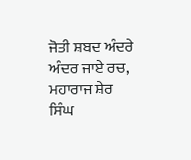ਜੋਤੀ ਸ਼ਬਦ ਅੰਦਰੇ ਅੰਦਰ ਜਾਏ ਰਚ, ਮਹਾਰਾਜ ਸ਼ੇਰ ਸਿੰਘ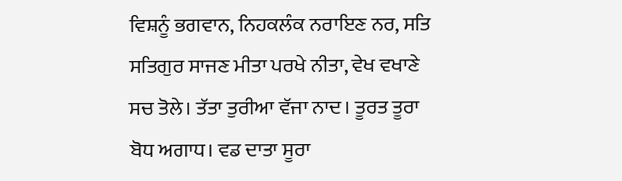ਵਿਸ਼ਨੂੰ ਭਗਵਾਨ, ਨਿਹਕਲੰਕ ਨਰਾਇਣ ਨਰ, ਸਤਿ ਸਤਿਗੁਰ ਸਾਜਣ ਮੀਤਾ ਪਰਖੇ ਨੀਤਾ, ਵੇਖ ਵਖਾਣੇ ਸਚ ਤੋਲੇ। ਤੱਤਾ ਤੁਰੀਆ ਵੱਜਾ ਨਾਦ। ਤੂਰਤ ਤੂਰਾ ਬੋਧ ਅਗਾਧ। ਵਡ ਦਾਤਾ ਸੂਰਾ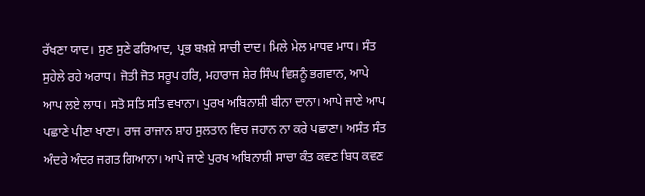ਰੱਖਣਾ ਯਾਦ। ਸੁਣ ਸੁਣੇ ਫਰਿਆਦ, ਪ੍ਰਭ ਬਖ਼ਸ਼ੇ ਸਾਚੀ ਦਾਦ। ਮਿਲੇ ਮੇਲ ਮਾਧਵ ਮਾਧ। ਸੰਤ ਸੁਹੇਲੇ ਰਹੇ ਅਰਾਧ। ਜੋਤੀ ਜੋਤ ਸਰੂਪ ਹਰਿ, ਮਹਾਰਾਜ ਸ਼ੇਰ ਸਿੰਘ ਵਿਸ਼ਨੂੰ ਭਗਵਾਨ, ਆਪੇ ਆਪ ਲਏ ਲਾਧ। ਸਤੋ ਸਤਿ ਸਤਿ ਵਖਾਨਾ। ਪੁਰਖ ਅਬਿਨਾਸ਼ੀ ਬੀਨਾ ਦਾਨਾ। ਆਪੇ ਜਾਣੇ ਆਪ ਪਛਾਣੇ ਪੀਣਾ ਖਾਣਾ। ਰਾਜ ਰਾਜਾਨ ਸ਼ਾਹ ਸੁਲਤਾਨ ਵਿਚ ਜਹਾਨ ਨਾ ਕਰੇ ਪਛਾਣਾ। ਅਸੰਤ ਸੰਤ ਅੰਦਰੇ ਅੰਦਰ ਜਗਤ ਗਿਆਨਾ। ਆਪੇ ਜਾਣੇ ਪੁਰਖ ਅਬਿਨਾਸ਼ੀ ਸਾਚਾ ਕੰਤ ਕਵਣ ਬਿਧ ਕਵਣ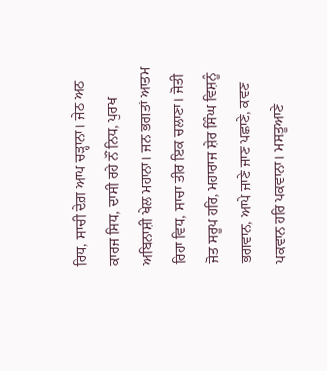ਰਿਧ, ਸਾਚੀ ਦੇਗ਼ ਆਪ ਚੜ੍ਹਾਨਾ। ਜੇਠ ਅਠ ਕਾਰਜ ਸਿਧ, ਦਾਸੀ ਰਹੇ ਨੌਂ ਨਿਧ, ਪੁਰਖ ਅਬਿਨਾਸ਼ੀ ਖੇਲ ਮਹਾਨਾ। ਜਨ ਭਗਤਾਂ ਆਤਮ ਰਿਹਾ ਵਿਧ, ਸਾਚਾ ਤੀਰ ਇਕ ਚਲਾਣਾ। ਜੋਤੀ ਜੋਤ ਸਰੂਪ ਹਰਿ, ਮਹਾਰਾਜ ਸ਼ੇਰ ਸਿੰਘ ਵਿਸ਼ਨੂੰ ਭਗਵਾਨ, ਆਪੇ ਜਾਣੇ ਜਾਣ ਪਛਾਣੇ, ਕਵਣ ਪਕਵਾਨ ਹਰਿ ਪਕਵਾਨਾ। ਮਸਤੂਆਣੇ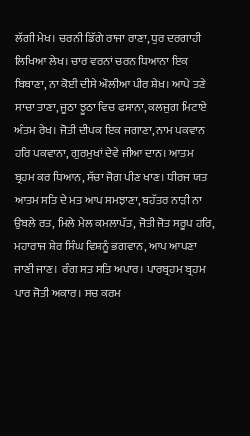ਲੱਗੀ ਮੇਖ। ਚਰਨੀ ਡਿੱਗੇ ਰਾਜਾ ਰਾਣਾ, ਧੁਰ ਦਰਗਾਹੀ ਲਿਖਿਆ ਲੇਖ। ਚਾਰ ਵਰਨਾਂ ਚਰਨ ਧਿਆਨਾ ਇਕ ਬਿਬਾਣਾ, ਨਾ ਕੋਈ ਦੀਸੇ ਔਲੀਆ ਪੀਰ ਸ਼ੇਖ਼। ਆਪੇ ਤਣੇ ਸਾਚਾ ਤਾਣਾ, ਜੂਠਾ ਝੂਠਾ ਵਿਚ ਫਸਾਨਾ, ਕਲਜੁਗ ਮਿਟਾਏ ਅੰਤਮ ਰੇਖ। ਜੋਤੀ ਦੀਪਕ ਇਕ ਜਗਾਣਾ, ਨਾਮ ਪਕਵਾਨ ਹਰਿ ਪਕਵਾਨਾ, ਗੁਰਮੁਖਾਂ ਦੇਵੇ ਜੀਆ ਦਾਨ। ਆਤਮ ਬ੍ਰਹਮ ਕਰ ਧਿਆਨ, ਸੱਚਾ ਜੋਗ ਪੀਣ ਖਾਣ। ਧੀਰਜ ਯਤ ਆਤਮ ਸਤਿ ਦੇ ਮਤ ਆਪ ਸਮਝਾਣਾ, ਬਹੱਤਰ ਨਾੜੀ ਨਾ ਉਬਲੇ ਰਤ, ਮਿਲੇ ਮੇਲ ਕਮਲਾਪੱਤ, ਜੋਤੀ ਜੋਤ ਸਰੂਪ ਹਰਿ, ਮਹਾਰਾਜ ਸ਼ੇਰ ਸਿੰਘ ਵਿਸ਼ਨੂੰ ਭਗਵਾਨ, ਆਪ ਆਪਣਾ ਜਾਣੀ ਜਾਣ।  ਰੰਗ ਸਤ ਸਤਿ ਅਪਾਰ। ਪਾਰਬ੍ਰਹਮ ਬ੍ਰਹਮ ਪਾਰ ਜੋਤੀ ਅਕਾਰ। ਸਚ ਕਰਮ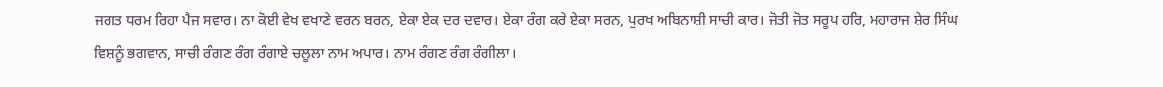ਜਗਤ ਧਰਮ ਰਿਹਾ ਪੈਜ ਸਵਾਰ। ਨਾ ਕੋਈ ਵੇਖ ਵਖਾਣੇ ਵਰਨ ਬਰਨ, ਏਕਾ ਏਕ ਦਰ ਦਵਾਰ। ਏਕਾ ਰੰਗ ਕਰੇ ਏਕਾ ਸਰਨ, ਪੁਰਖ ਅਬਿਨਾਸ਼ੀ ਸਾਚੀ ਕਾਰ। ਜੋਤੀ ਜੋਤ ਸਰੂਪ ਹਰਿ, ਮਹਾਰਾਜ ਸ਼ੇਰ ਸਿੰਘ ਵਿਸ਼ਨੂੰ ਭਗਵਾਨ, ਸਾਚੀ ਰੰਗਣ ਰੰਗ ਰੰਗਾਏ ਚਲੂਲਾ ਨਾਮ ਅਪਾਰ। ਨਾਮ ਰੰਗਣ ਰੰਗ ਰੰਗੀਲਾ।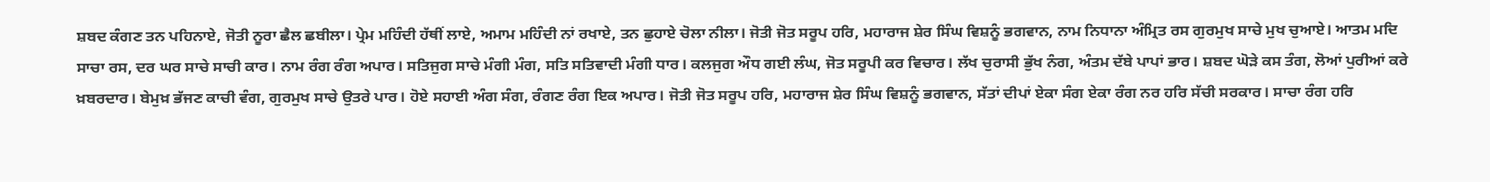ਸ਼ਬਦ ਕੰਗਣ ਤਨ ਪਹਿਨਾਏ, ਜੋਤੀ ਨੂਰਾ ਛੈਲ ਛਬੀਲਾ। ਪ੍ਰੇਮ ਮਹਿੰਦੀ ਹੱਥੀਂ ਲਾਏ, ਅਮਾਮ ਮਹਿੰਦੀ ਨਾਂ ਰਖਾਏ, ਤਨ ਛੁਹਾਏ ਚੋਲਾ ਨੀਲਾ। ਜੋਤੀ ਜੋਤ ਸਰੂਪ ਹਰਿ, ਮਹਾਰਾਜ ਸ਼ੇਰ ਸਿੰਘ ਵਿਸ਼ਨੂੰ ਭਗਵਾਨ, ਨਾਮ ਨਿਧਾਨਾ ਅੰਮ੍ਰਿਤ ਰਸ ਗੁਰਮੁਖ ਸਾਚੇ ਮੁਖ ਚੁਆਏ। ਆਤਮ ਮਦਿ ਸਾਚਾ ਰਸ, ਦਰ ਘਰ ਸਾਚੇ ਸਾਚੀ ਕਾਰ। ਨਾਮ ਰੰਗ ਰੰਗ ਅਪਾਰ। ਸਤਿਜੁਗ ਸਾਚੇ ਮੰਗੀ ਮੰਗ, ਸਤਿ ਸਤਿਵਾਦੀ ਮੰਗੀ ਧਾਰ। ਕਲਜੁਗ ਔਧ ਗਈ ਲੰਘ, ਜੋਤ ਸਰੂਪੀ ਕਰ ਵਿਚਾਰ। ਲੱਖ ਚੁਰਾਸੀ ਭੁੱਖ ਨੰਗ, ਅੰਤਮ ਦੱਬੇ ਪਾਪਾਂ ਭਾਰ। ਸ਼ਬਦ ਘੋੜੇ ਕਸ ਤੰਗ, ਲੋਆਂ ਪੁਰੀਆਂ ਕਰੇ ਖ਼ਬਰਦਾਰ। ਬੇਮੁਖ਼ ਭੱਜਣ ਕਾਚੀ ਵੰਗ, ਗੁਰਮੁਖ ਸਾਚੇ ਉਤਰੇ ਪਾਰ। ਹੋਏ ਸਹਾਈ ਅੰਗ ਸੰਗ, ਰੰਗਣ ਰੰਗ ਇਕ ਅਪਾਰ। ਜੋਤੀ ਜੋਤ ਸਰੂਪ ਹਰਿ, ਮਹਾਰਾਜ ਸ਼ੇਰ ਸਿੰਘ ਵਿਸ਼ਨੂੰ ਭਗਵਾਨ, ਸੱਤਾਂ ਦੀਪਾਂ ਏਕਾ ਸੰਗ ਏਕਾ ਰੰਗ ਨਰ ਹਰਿ ਸੱਚੀ ਸਰਕਾਰ। ਸਾਚਾ ਰੰਗ ਹਰਿ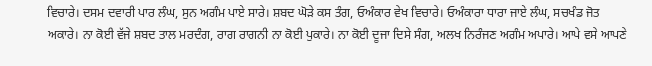ਵਿਚਾਰੇ। ਦਸਮ ਦਵਾਰੀ ਪਾਰ ਲੰਘ, ਸੁਨ ਅਗੰਮ ਪਾਏ ਸਾਰੇ। ਸ਼ਬਦ ਘੋੜੇ ਕਸ ਤੰਗ, ਓਅੰਕਾਰ ਵੇਖ ਵਿਚਾਰੇ। ਓਅੰਕਾਰਾ ਧਾਰਾ ਜਾਏ ਲੰਘ, ਸਚਖੰਡ ਜੋਤ ਅਕਾਰੇ। ਨਾ ਕੋਈ ਵੱਜੇ ਸ਼ਬਦ ਤਾਲ ਮਰਦੰਗ, ਰਾਗ ਰਾਗਨੀ ਨਾ ਕੋਈ ਪੁਕਾਰੇ। ਨਾ ਕੋਈ ਦੂਜਾ ਦਿਸੇ ਸੰਗ, ਅਲਖ ਨਿਰੰਜਣ ਅਗੰਮ ਅਪਾਰੇ। ਆਪੇ ਵਸੇ ਆਪਣੇ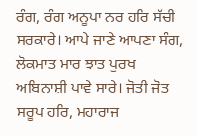ਰੰਗ, ਰੰਗ ਅਨੂਪਾ ਨਰ ਹਰਿ ਸੱਚੀ ਸਰਕਾਰੇ। ਆਪੇ ਜਾਣੇ ਆਪਣਾ ਸੰਗ, ਲੋਕਮਾਤ ਮਾਰ ਝਾਤ ਪੁਰਖ ਅਬਿਨਾਸ਼ੀ ਪਾਵੇ ਸਾਰੇ। ਜੋਤੀ ਜੋਤ ਸਰੂਪ ਹਰਿ, ਮਹਾਰਾਜ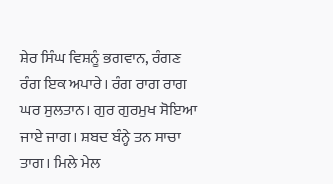ਸ਼ੇਰ ਸਿੰਘ ਵਿਸ਼ਨੂੰ ਭਗਵਾਨ, ਰੰਗਣ ਰੰਗ ਇਕ ਅਪਾਰੇ। ਰੰਗ ਰਾਗ ਰਾਗ ਘਰ ਸੁਲਤਾਨ। ਗੁਰ ਗੁਰਮੁਖ ਸੋਇਆ ਜਾਏ ਜਾਗ। ਸ਼ਬਦ ਬੰਨ੍ਹੇ ਤਨ ਸਾਚਾ ਤਾਗ। ਮਿਲੇ ਮੇਲ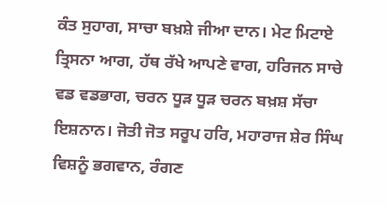ਕੰਤ ਸੁਹਾਗ, ਸਾਚਾ ਬਖ਼ਸ਼ੇ ਜੀਆ ਦਾਨ। ਮੇਟ ਮਿਟਾਏ ਤ੍ਰਿਸਨਾ ਆਗ, ਹੱਥ ਰੱਖੇ ਆਪਣੇ ਵਾਗ, ਹਰਿਜਨ ਸਾਚੇ ਵਡ ਵਡਭਾਗ, ਚਰਨ ਧੂੜ ਧੂੜ ਚਰਨ ਬਖ਼ਸ਼ ਸੱਚਾ ਇਸ਼ਨਾਨ। ਜੋਤੀ ਜੋਤ ਸਰੂਪ ਹਰਿ, ਮਹਾਰਾਜ ਸ਼ੇਰ ਸਿੰਘ ਵਿਸ਼ਨੂੰ ਭਗਵਾਨ, ਰੰਗਣ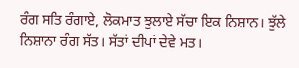ਰੰਗ ਸਤਿ ਰੰਗਾਏ, ਲੋਕਮਾਤ ਝੁਲਾਏ ਸੱਚਾ ਇਕ ਨਿਸ਼ਾਨ। ਝੁੱਲੇ ਨਿਸ਼ਾਨਾ ਰੰਗ ਸੱਤ। ਸੱਤਾਂ ਦੀਪਾਂ ਦੇਵੇ ਮਤ।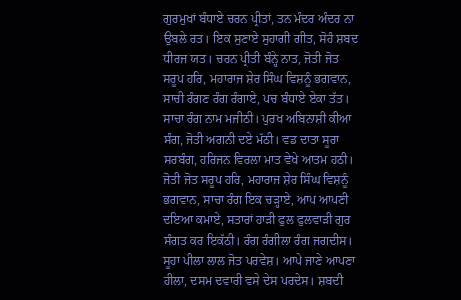ਗੁਰਮੁਖਾਂ ਬੰਧਾਏ ਚਰਨ ਪ੍ਰੀਤਾਂ, ਤਨ ਮੰਦਰ ਅੰਦਰ ਨਾ ਉਬਲੇ ਰਤ। ਇਕ ਸੁਣਾਏ ਸੁਹਾਗੀ ਗੀਤ, ਸੋਹੰ ਸ਼ਬਦ ਧੀਰਜ ਯਤ। ਚਰਨ ਪ੍ਰੀਤੀ ਬੰਨ੍ਹੇ ਨਾਤ, ਜੋਤੀ ਜੋਤ ਸਰੂਪ ਹਰਿ, ਮਹਾਰਾਜ ਸ਼ੇਰ ਸਿੰਘ ਵਿਸ਼ਨੂੰ ਭਗਵਾਨ, ਸਾਚੀ ਰੰਗਣ ਰੰਗ ਰੰਗਾਏ, ਪਚ ਬੰਧਾਏ ਏਕਾ ਤੱਤ। ਸਾਚਾ ਰੰਗ ਨਾਮ ਮਜੀਠੀ। ਪੁਰਖ ਅਬਿਨਾਸ਼ੀ ਕੀਆ ਸੰਗ, ਜੋਤੀ ਅਗਨੀ ਦਏ ਮੱਠੀ। ਵਡ ਦਾਤਾ ਸੂਰਾ ਸਰਬੰਗ, ਹਰਿਜਨ ਵਿਰਲਾ ਮਾਤ ਵੇਖੇ ਆਤਮ ਹਠੀ। ਜੋਤੀ ਜੋਤ ਸਰੂਪ ਹਰਿ, ਮਹਾਰਾਜ ਸ਼ੇਰ ਸਿੰਘ ਵਿਸ਼ਨੂੰ ਭਗਵਾਨ, ਸਾਚਾ ਰੰਗ ਇਕ ਚੜ੍ਹਾਏ, ਆਪ ਆਪਣੀ ਦਇਆ ਕਮਾਏ, ਸਤਾਰਾਂ ਹਾੜੀ ਫੁਲ ਫੁਲਵਾੜੀ ਗੁਰ ਸੰਗਤ ਕਰ ਇਕੱਠੀ। ਰੰਗ ਰੰਗੀਲਾ ਰੰਗ ਜਗਦੀਸ। ਸੂਹਾ ਪੀਲਾ ਲਾਲ ਜੋਤ ਪਰਵੇਸ਼। ਆਪੇ ਜਾਣੇ ਆਪਣਾ ਹੀਲਾ, ਦਸਮ ਦਵਾਰੀ ਵਸੇ ਦੇਸ ਪਰਦੇਸ। ਸ਼ਬਦੀ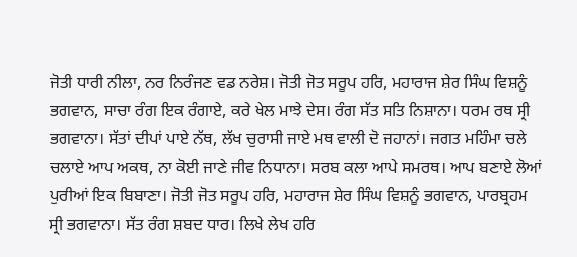ਜੋਤੀ ਧਾਰੀ ਨੀਲਾ, ਨਰ ਨਿਰੰਜਣ ਵਡ ਨਰੇਸ਼। ਜੋਤੀ ਜੋਤ ਸਰੂਪ ਹਰਿ, ਮਹਾਰਾਜ ਸ਼ੇਰ ਸਿੰਘ ਵਿਸ਼ਨੂੰ ਭਗਵਾਨ, ਸਾਚਾ ਰੰਗ ਇਕ ਰੰਗਾਏ, ਕਰੇ ਖੇਲ ਮਾਝੇ ਦੇਸ। ਰੰਗ ਸੱਤ ਸਤਿ ਨਿਸ਼ਾਨਾ। ਧਰਮ ਰਥ ਸ੍ਰੀ ਭਗਵਾਨਾ। ਸੱਤਾਂ ਦੀਪਾਂ ਪਾਏ ਨੱਥ, ਲੱਖ ਚੁਰਾਸੀ ਜਾਏ ਮਥ ਵਾਲੀ ਦੋ ਜਹਾਨਾਂ। ਜਗਤ ਮਹਿੰਮਾ ਚਲੇ ਚਲਾਏ ਆਪ ਅਕਥ, ਨਾ ਕੋਈ ਜਾਣੇ ਜੀਵ ਨਿਧਾਨਾ। ਸਰਬ ਕਲਾ ਆਪੇ ਸਮਰਥ। ਆਪ ਬਣਾਏ ਲੋਆਂ ਪੁਰੀਆਂ ਇਕ ਬਿਬਾਣਾ। ਜੋਤੀ ਜੋਤ ਸਰੂਪ ਹਰਿ, ਮਹਾਰਾਜ ਸ਼ੇਰ ਸਿੰਘ ਵਿਸ਼ਨੂੰ ਭਗਵਾਨ, ਪਾਰਬ੍ਰਹਮ ਸ੍ਰੀ ਭਗਵਾਨਾ। ਸੱਤ ਰੰਗ ਸ਼ਬਦ ਧਾਰ। ਲਿਖੇ ਲੇਖ ਹਰਿ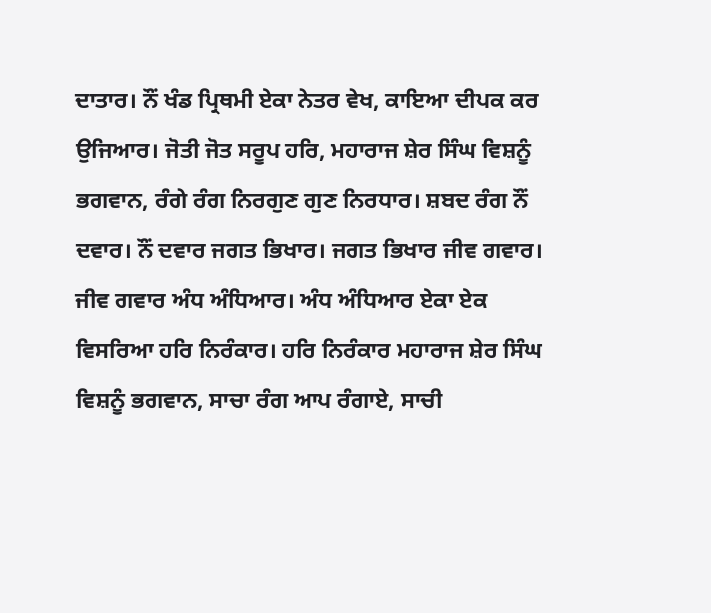ਦਾਤਾਰ। ਨੌਂ ਖੰਡ ਪ੍ਰਿਥਮੀ ਏਕਾ ਨੇਤਰ ਵੇਖ, ਕਾਇਆ ਦੀਪਕ ਕਰ ਉਜਿਆਰ। ਜੋਤੀ ਜੋਤ ਸਰੂਪ ਹਰਿ, ਮਹਾਰਾਜ ਸ਼ੇਰ ਸਿੰਘ ਵਿਸ਼ਨੂੰ ਭਗਵਾਨ, ਰੰਗੇ ਰੰਗ ਨਿਰਗੁਣ ਗੁਣ ਨਿਰਧਾਰ। ਸ਼ਬਦ ਰੰਗ ਨੌਂ ਦਵਾਰ। ਨੌਂ ਦਵਾਰ ਜਗਤ ਭਿਖਾਰ। ਜਗਤ ਭਿਖਾਰ ਜੀਵ ਗਵਾਰ। ਜੀਵ ਗਵਾਰ ਅੰਧ ਅੰਧਿਆਰ। ਅੰਧ ਅੰਧਿਆਰ ਏਕਾ ਏਕ ਵਿਸਰਿਆ ਹਰਿ ਨਿਰੰਕਾਰ। ਹਰਿ ਨਿਰੰਕਾਰ ਮਹਾਰਾਜ ਸ਼ੇਰ ਸਿੰਘ ਵਿਸ਼ਨੂੰ ਭਗਵਾਨ, ਸਾਚਾ ਰੰਗ ਆਪ ਰੰਗਾਏ, ਸਾਚੀ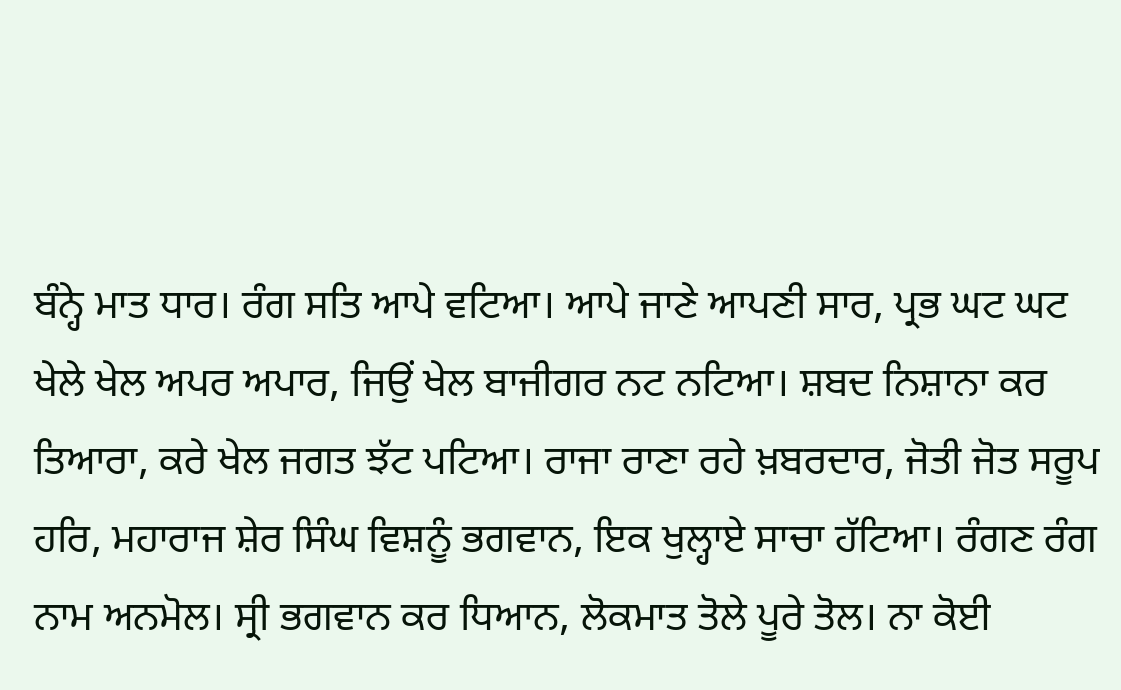ਬੰਨ੍ਹੇ ਮਾਤ ਧਾਰ। ਰੰਗ ਸਤਿ ਆਪੇ ਵਟਿਆ। ਆਪੇ ਜਾਣੇ ਆਪਣੀ ਸਾਰ, ਪ੍ਰਭ ਘਟ ਘਟ ਖੇਲੇ ਖੇਲ ਅਪਰ ਅਪਾਰ, ਜਿਉਂ ਖੇਲ ਬਾਜੀਗਰ ਨਟ ਨਟਿਆ। ਸ਼ਬਦ ਨਿਸ਼ਾਨਾ ਕਰ ਤਿਆਰਾ, ਕਰੇ ਖੇਲ ਜਗਤ ਝੱਟ ਪਟਿਆ। ਰਾਜਾ ਰਾਣਾ ਰਹੇ ਖ਼ਬਰਦਾਰ, ਜੋਤੀ ਜੋਤ ਸਰੂਪ ਹਰਿ, ਮਹਾਰਾਜ ਸ਼ੇਰ ਸਿੰਘ ਵਿਸ਼ਨੂੰ ਭਗਵਾਨ, ਇਕ ਖੁਲ੍ਹਾਏ ਸਾਚਾ ਹੱਟਿਆ। ਰੰਗਣ ਰੰਗ ਨਾਮ ਅਨਮੋਲ। ਸ੍ਰੀ ਭਗਵਾਨ ਕਰ ਧਿਆਨ, ਲੋਕਮਾਤ ਤੋਲੇ ਪੂਰੇ ਤੋਲ। ਨਾ ਕੋਈ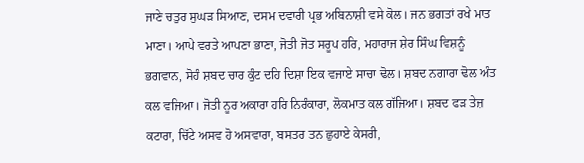ਜਾਣੇ ਚਤੁਰ ਸੁਘੜ ਸਿਆਣ, ਦਸਮ ਦਵਾਰੀ ਪ੍ਰਭ ਅਬਿਨਾਸ਼ੀ ਵਸੇ ਕੋਲ। ਜਨ ਭਗਤਾਂ ਰਖੇ ਮਾਤ ਮਾਣਾ। ਆਪੇ ਵਰਤੇ ਆਪਣਾ ਭਾਣਾ, ਜੋਤੀ ਜੋਤ ਸਰੂਪ ਹਰਿ, ਮਹਾਰਾਜ ਸ਼ੇਰ ਸਿੰਘ ਵਿਸ਼ਨੂੰ ਭਗਵਾਨ, ਸੋਹੰ ਸ਼ਬਦ ਚਾਰ ਕੁੰਟ ਦਹਿ ਦਿਸ਼ਾ ਇਕ ਵਜਾਏ ਸਾਚਾ ਢੋਲ। ਸ਼ਬਦ ਨਗਾਰਾ ਢੋਲ ਅੰਤ ਕਲ ਵਜਿਆ। ਜੋਤੀ ਨੂਰ ਅਕਾਰਾ ਹਰਿ ਨਿਰੰਕਾਰਾ, ਲੋਕਮਾਤ ਕਲ ਗੱਜਿਆ। ਸ਼ਬਦ ਫੜ ਤੇਜ਼ ਕਟਾਰਾ, ਚਿੱਟੇ ਅਸਵ ਹੋ ਅਸਵਾਰਾ, ਬਸਤਰ ਤਨ ਛੁਹਾਏ ਕੇਸਰੀ,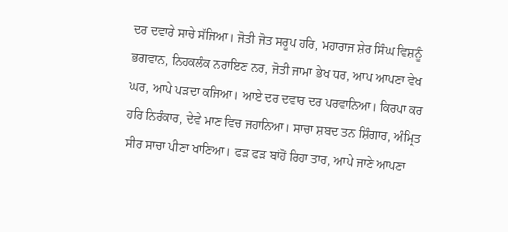ਦਰ ਦਵਾਰੇ ਸਾਚੇ ਸੱਜਿਆ। ਜੋਤੀ ਜੋਤ ਸਰੂਪ ਹਰਿ, ਮਹਾਰਾਜ ਸ਼ੇਰ ਸਿੰਘ ਵਿਸ਼ਨੂੰ ਭਗਵਾਨ, ਨਿਹਕਲੰਕ ਨਰਾਇਣ ਨਰ, ਜੋਤੀ ਜਾਮਾ ਭੇਖ ਧਰ, ਆਪ ਆਪਣਾ ਵੇਖ ਘਰ, ਆਪੇ ਪੜਦਾ ਕਜਿਆ। ਆਏ ਦਰ ਦਵਾਰ ਦਰ ਪਰਵਾਨਿਆ। ਕਿਰਪਾ ਕਰ ਹਰਿ ਨਿਰੰਕਾਰ, ਦੇਵੇ ਮਾਣ ਵਿਚ ਜਹਾਨਿਆ। ਸਾਚਾ ਸ਼ਬਦ ਤਨ ਸ਼ਿੰਗਾਰ, ਅੰਮ੍ਰਿਤ ਸੀਰ ਸਾਚਾ ਪੀਣਾ ਖਾਣਿਆ। ਫੜ ਫੜ ਬਾਂਹੋਂ ਰਿਹਾ ਤਾਰ, ਆਪੇ ਜਾਣੇ ਆਪਣਾ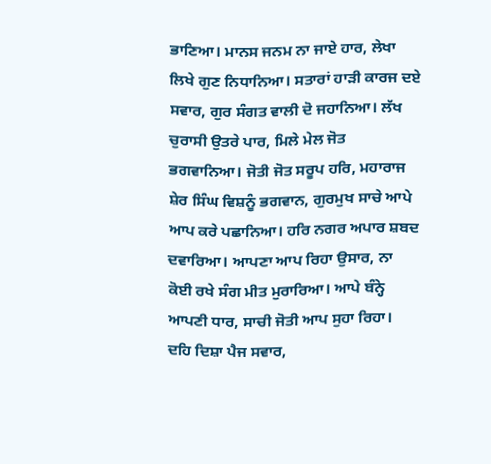ਭਾਣਿਆ। ਮਾਨਸ ਜਨਮ ਨਾ ਜਾਏ ਹਾਰ, ਲੇਖਾ ਲਿਖੇ ਗੁਣ ਨਿਧਾਨਿਆ। ਸਤਾਰਾਂ ਹਾੜੀ ਕਾਰਜ ਦਏ ਸਵਾਰ, ਗੁਰ ਸੰਗਤ ਵਾਲੀ ਦੋ ਜਹਾਨਿਆ। ਲੱਖ ਚੁਰਾਸੀ ਉਤਰੇ ਪਾਰ, ਮਿਲੇ ਮੇਲ ਜੋਤ ਭਗਵਾਨਿਆ। ਜੋਤੀ ਜੋਤ ਸਰੂਪ ਹਰਿ, ਮਹਾਰਾਜ ਸ਼ੇਰ ਸਿੰਘ ਵਿਸ਼ਨੂੰ ਭਗਵਾਨ, ਗੁਰਮੁਖ ਸਾਚੇ ਆਪੇ ਆਪ ਕਰੇ ਪਛਾਨਿਆ। ਹਰਿ ਨਗਰ ਅਪਾਰ ਸ਼ਬਦ ਦਵਾਰਿਆ। ਆਪਣਾ ਆਪ ਰਿਹਾ ਉਸਾਰ, ਨਾ ਕੋਈ ਰਖੇ ਸੰਗ ਮੀਤ ਮੁਰਾਰਿਆ। ਆਪੇ ਬੰਨ੍ਹੇ ਆਪਣੀ ਧਾਰ, ਸਾਚੀ ਜੋਤੀ ਆਪ ਸੁਹਾ ਰਿਹਾ। ਦਹਿ ਦਿਸ਼ਾ ਪੈਜ ਸਵਾਰ,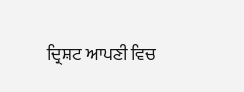ਦ੍ਰਿਸ਼ਟ ਆਪਣੀ ਵਿਚ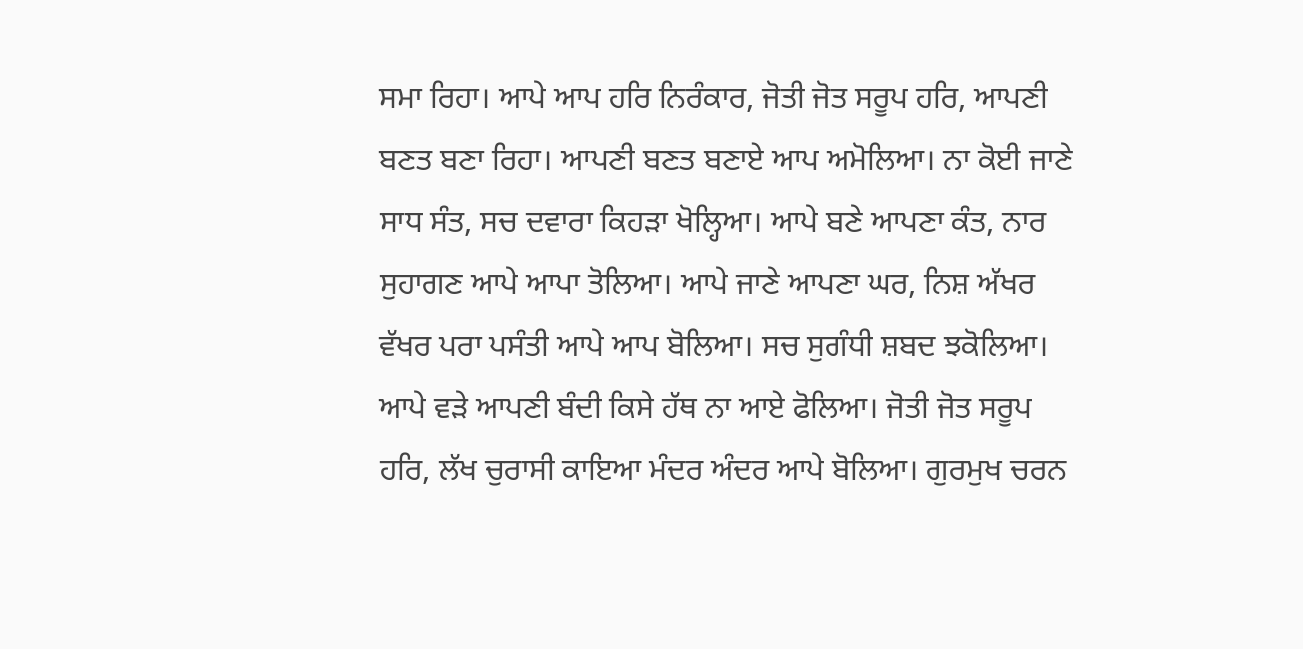ਸਮਾ ਰਿਹਾ। ਆਪੇ ਆਪ ਹਰਿ ਨਿਰੰਕਾਰ, ਜੋਤੀ ਜੋਤ ਸਰੂਪ ਹਰਿ, ਆਪਣੀ ਬਣਤ ਬਣਾ ਰਿਹਾ। ਆਪਣੀ ਬਣਤ ਬਣਾਏ ਆਪ ਅਮੋਲਿਆ। ਨਾ ਕੋਈ ਜਾਣੇ ਸਾਧ ਸੰਤ, ਸਚ ਦਵਾਰਾ ਕਿਹੜਾ ਖੋਲ੍ਹਿਆ। ਆਪੇ ਬਣੇ ਆਪਣਾ ਕੰਤ, ਨਾਰ ਸੁਹਾਗਣ ਆਪੇ ਆਪਾ ਤੋਲਿਆ। ਆਪੇ ਜਾਣੇ ਆਪਣਾ ਘਰ, ਨਿਸ਼ ਅੱਖਰ ਵੱਖਰ ਪਰਾ ਪਸੰਤੀ ਆਪੇ ਆਪ ਬੋਲਿਆ। ਸਚ ਸੁਗੰਧੀ ਸ਼ਬਦ ਝਕੋਲਿਆ। ਆਪੇ ਵੜੇ ਆਪਣੀ ਬੰਦੀ ਕਿਸੇ ਹੱਥ ਨਾ ਆਏ ਫੋਲਿਆ। ਜੋਤੀ ਜੋਤ ਸਰੂਪ ਹਰਿ, ਲੱਖ ਚੁਰਾਸੀ ਕਾਇਆ ਮੰਦਰ ਅੰਦਰ ਆਪੇ ਬੋਲਿਆ। ਗੁਰਮੁਖ ਚਰਨ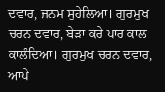ਦਵਾਰ, ਜਨਮ ਸੁਹੇਲਿਆ। ਗੁਰਮੁਖ ਚਰਨ ਦਵਾਰ, ਬੇੜਾ ਕਰੇ ਪਾਰ ਕਾਲ ਕਾਲੰਦਿਆ। ਗੁਰਮੁਖ ਚਰਨ ਦਵਾਰ, ਆਪੇ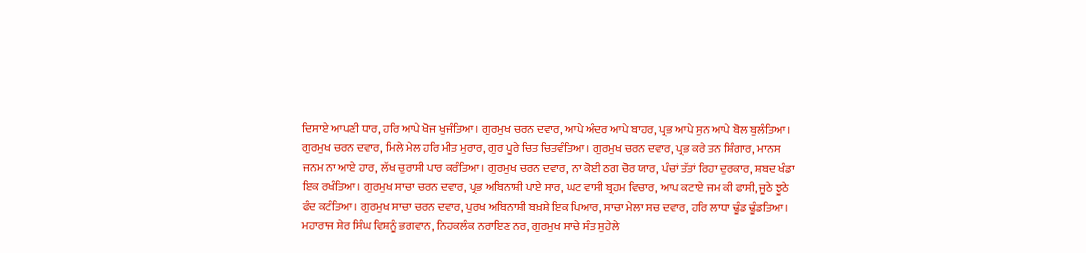ਦਿਸਾਏ ਆਪਣੀ ਧਾਰ, ਹਰਿ ਆਪੇ ਖੋਜ ਖੁਜੰਤਿਆ। ਗੁਰਮੁਖ ਚਰਨ ਦਵਾਰ, ਆਪੇ ਅੰਦਰ ਆਪੇ ਬਾਹਰ, ਪ੍ਰਭ ਆਪੇ ਸੁਨ ਆਪੇ ਬੋਲ ਬੁਲੰਤਿਆ। ਗੁਰਮੁਖ ਚਰਨ ਦਵਾਰ, ਮਿਲੇ ਮੇਲ ਹਰਿ ਮੀਤ ਮੁਰਾਰ, ਗੁਰ ਪੂਰੇ ਚਿਤ ਚਿਤਵੰਤਿਆ। ਗੁਰਮੁਖ ਚਰਨ ਦਵਾਰ, ਪ੍ਰਭ ਕਰੇ ਤਨ ਸ਼ਿੰਗਾਰ, ਮਾਨਸ ਜਨਮ ਨਾ ਆਏ ਹਾਰ, ਲੱਖ ਚੁਰਾਸੀ ਪਾਰ ਕਰੰਤਿਆ। ਗੁਰਮੁਖ ਚਰਨ ਦਵਾਰ, ਨਾ ਕੋਈ ਠਗ ਚੋਰ ਯਾਰ, ਪੰਚਾਂ ਤੱਤਾਂ ਰਿਹਾ ਦੁਰਕਾਰ, ਸ਼ਬਦ ਖੰਡਾ ਇਕ ਰਖੰਤਿਆ। ਗੁਰਮੁਖ ਸਾਚਾ ਚਰਨ ਦਵਾਰ, ਪ੍ਰਭ ਅਬਿਨਾਸ਼ੀ ਪਾਏ ਸਾਰ, ਘਟ ਵਾਸੀ ਬ੍ਰਹਮ ਵਿਚਾਰ, ਆਪ ਕਟਾਏ ਜਮ ਕੀ ਫਾਸੀ, ਜੂਠੇ ਝੂਠੇ ਫੰਦ ਕਟੰਤਿਆ। ਗੁਰਮੁਖ ਸਾਚਾ ਚਰਨ ਦਵਾਰ, ਪੁਰਖ ਅਬਿਨਾਸ਼ੀ ਬਖ਼ਸ਼ੇ ਇਕ ਪਿਆਰ, ਸਾਚਾ ਮੇਲਾ ਸਚ ਦਵਾਰ, ਹਰਿ ਲਾਧਾ ਢੂੰਡ ਢੂੰਡਤਿਆ। ਮਹਾਰਾਜ ਸ਼ੇਰ ਸਿੰਘ ਵਿਸ਼ਨੂੰ ਭਗਵਾਨ, ਨਿਹਕਲੰਕ ਨਰਾਇਣ ਨਰ, ਗੁਰਮੁਖ ਸਾਚੇ ਸੰਤ ਸੁਹੇਲੇ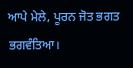ਆਪੇ ਮੇਲੇ, ਪੂਰਨ ਜੋਤ ਭਗਤ ਭਗਵੰਤਿਆ।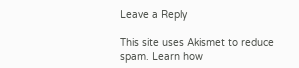Leave a Reply

This site uses Akismet to reduce spam. Learn how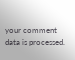your comment data is processed.